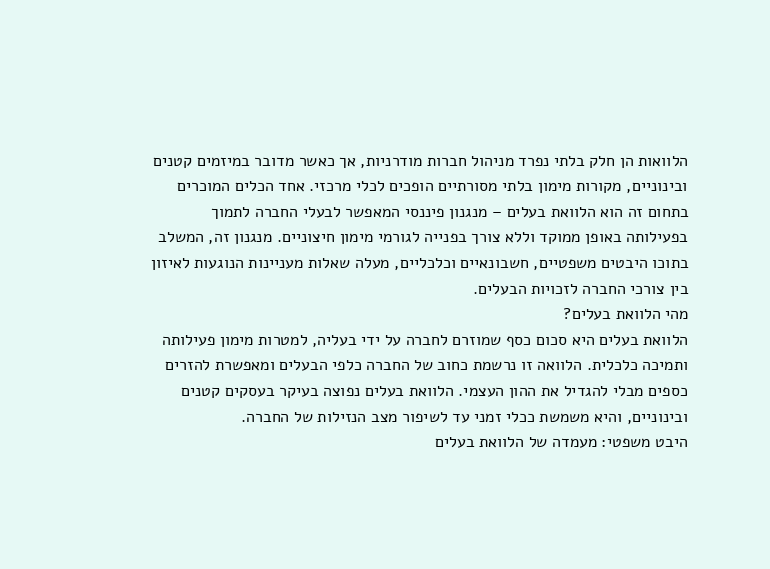הלוואות הן חלק בלתי נפרד מניהול חברות מודרניות, אך כאשר מדובר במיזמים קטנים ובינוניים, מקורות מימון בלתי מסורתיים הופכים לכלי מרכזי. אחד הכלים המוכרים בתחום זה הוא הלוואת בעלים – מנגנון פיננסי המאפשר לבעלי החברה לתמוך בפעילותה באופן ממוקד וללא צורך בפנייה לגורמי מימון חיצוניים. מנגנון זה, המשלב בתוכו היבטים משפטיים, חשבונאיים וכלכליים, מעלה שאלות מעניינות הנוגעות לאיזון בין צורכי החברה לזכויות הבעלים.
מהי הלוואת בעלים?
הלוואת בעלים היא סכום כסף שמוזרם לחברה על ידי בעליה, למטרות מימון פעילותה ותמיכה כלכלית. הלוואה זו נרשמת כחוב של החברה כלפי הבעלים ומאפשרת להזרים כספים מבלי להגדיל את ההון העצמי. הלוואת בעלים נפוצה בעיקר בעסקים קטנים ובינוניים, והיא משמשת ככלי זמני עד לשיפור מצב הנזילות של החברה.
היבט משפטי: מעמדה של הלוואת בעלים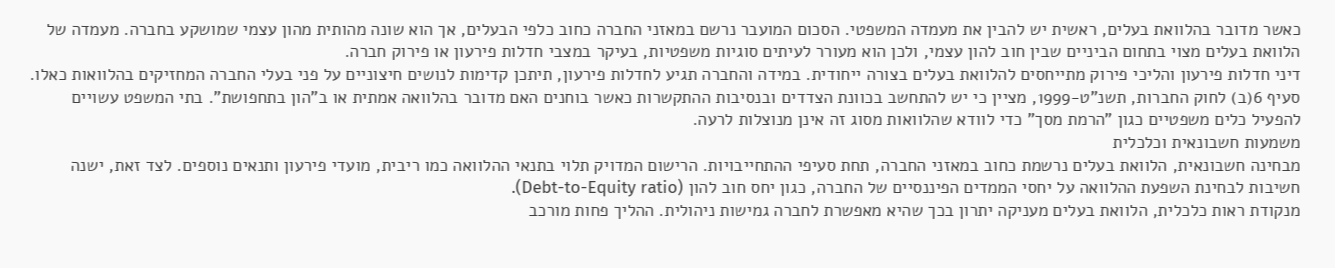כאשר מדובר בהלוואת בעלים, ראשית יש להבין את מעמדה המשפטי. הסכום המועבר נרשם במאזני החברה כחוב כלפי הבעלים, אך הוא שונה מהותית מהון עצמי שמושקע בחברה. מעמדה של הלוואת בעלים מצוי בתחום הביניים שבין חוב להון עצמי, ולכן הוא מעורר לעיתים סוגיות משפטיות, בעיקר במצבי חדלות פירעון או פירוק חברה.
דיני חדלות פירעון והליכי פירוק מתייחסים להלוואת בעלים בצורה ייחודית. במידה והחברה תגיע לחדלות פירעון, תיתכן קדימות לנושים חיצוניים על פני בעלי החברה המחזיקים בהלוואות כאלו. סעיף 6(ב) לחוק החברות, תשנ"ט-1999, מציין כי יש להתחשב בכוונת הצדדים ובנסיבות ההתקשרות כאשר בוחנים האם מדובר בהלוואה אמתית או ב"הון בתחפושת". בתי המשפט עשויים להפעיל כלים משפטיים כגון "הרמת מסך" כדי לוודא שהלוואות מסוג זה אינן מנוצלות לרעה.
משמעות חשבונאית וכלכלית
מבחינה חשבונאית, הלוואת בעלים נרשמת כחוב במאזני החברה, תחת סעיפי ההתחייבויות. הרישום המדויק תלוי בתנאי ההלוואה כמו ריבית, מועדי פירעון ותנאים נוספים. לצד זאת, ישנה חשיבות לבחינת השפעת ההלוואה על יחסי הממדים הפיננסיים של החברה, כגון יחס חוב להון (Debt-to-Equity ratio).
מנקודת ראות כלכלית, הלוואת בעלים מעניקה יתרון בכך שהיא מאפשרת לחברה גמישות ניהולית. ההליך פחות מורכב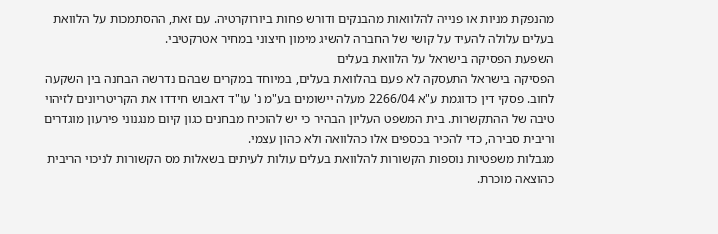מהנפקת מניות או פנייה להלוואות מהבנקים ודורש פחות ביורוקרטיה. עם זאת, ההסתמכות על הלוואת בעלים עלולה להעיד על קושי של החברה להשיג מימון חיצוני במחיר אטרקטיבי.
השפעת הפסיקה בישראל על הלוואת בעלים
הפסיקה בישראל התעסקה לא פעם בהלוואת בעלים, במיוחד במקרים שבהם נדרשה הבחנה בין השקעה לחוב. פסקי דין כדוגמת ע"א 2266/04 מעלה יישומים בע"מ נ' עו"ד דאבוש חידדו את הקריטריונים לזיהוי טיבה של ההתקשרות. בית המשפט העליון הבהיר כי יש להוכיח מבחנים כגון קיום מנגנוני פירעון מוגדרים וריבית סבירה, כדי להכיר בכספים אלו כהלוואה ולא כהון עצמי.
מגבלות משפטיות נוספות הקשורות להלוואת בעלים עולות לעיתים בשאלות מס הקשורות לניכוי הריבית כהוצאה מוכרת.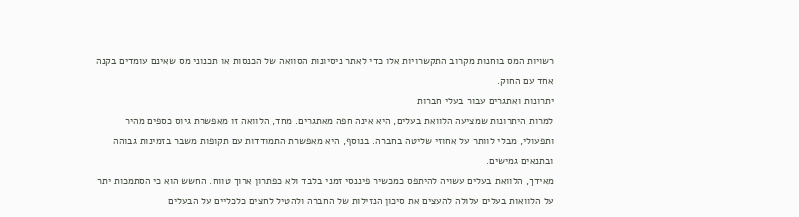רשויות המס בוחנות מקרוב התקשרויות אלו כדי לאתר ניסיונות הסוואה של הכנסות או תכנוני מס שאינם עומדים בקנה אחד עם החוק.
יתרונות ואתגרים עבור בעלי חברות
למרות היתרונות שמציעה הלוואת בעלים, היא אינה חפה מאתגרים. מחד, הלוואה זו מאפשרת גיוס כספים מהיר ותפעולי, מבלי לוותר על אחוזי שליטה בחברה. בנוסף, היא מאפשרת התמודדות עם תקופות משבר בזמינות גבוהה ובתנאים גמישים.
מאידך, הלוואת בעלים עשויה להיתפס כמכשיר פיננסי זמני בלבד ולא כפתרון ארוך טווח. החשש הוא כי הסתמכות יתר על הלוואות בעלים עלולה להעצים את סיכון הנזילות של החברה ולהטיל לחצים כלכליים על הבעלים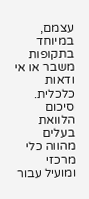עצמם, במיוחד בתקופות משבר או אי ודאות כלכלית.
סיכום
הלוואת בעלים מהווה כלי מרכזי ומועיל עבור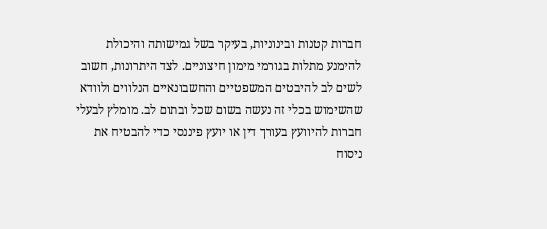חברות קטנות ובינוניות, בעיקר בשל גמישותה והיכולת להימנע מתלות בגורמי מימון חיצוניים. לצד היתרונות, חשוב לשים לב להיבטים המשפטיים והחשבונאיים הנלווים ולוודא שהשימוש בכלי זה נעשה בשום שכל ובתום לב. מומלץ לבעלי חברות להיוועץ בעורך דין או יועץ פיננסי כדי להבטיח את ניסוח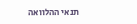תנאי ההלוואה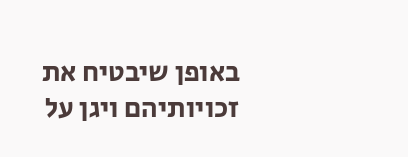באופן שיבטיח את זכויותיהם ויגן על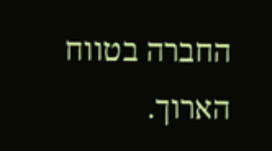החברה בטווח הארוך.